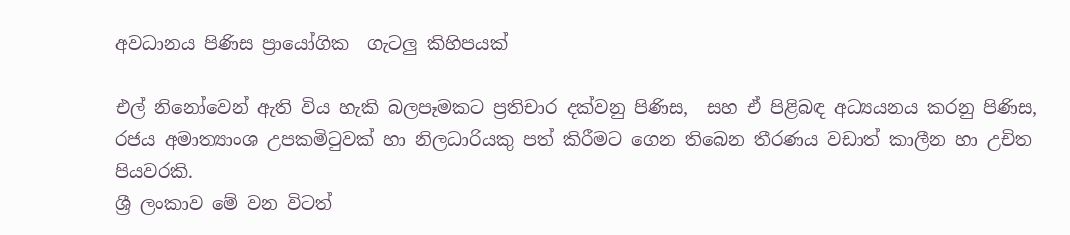අවධානය පිණිස ප්‍රායෝගික  ගැටලු‍ කිහිපයක්

එල් නිනෝවෙන් ඇති විය හැකි බලපෑමකට ප්‍රතිචාර දක්වනු පිණිස,  සහ ඒ පිළිබඳ අධ්‍යයනය කරනු පිණිස, රජය අමාත්‍යාංශ උපකමිටුවක් හා නිලධාරියකු පත් කිරීමට ගෙන තිබෙන තීරණය වඩාත් කාලීන හා උචිත පියවරකි.
ශ්‍රී ලංකාව මේ වන විටත්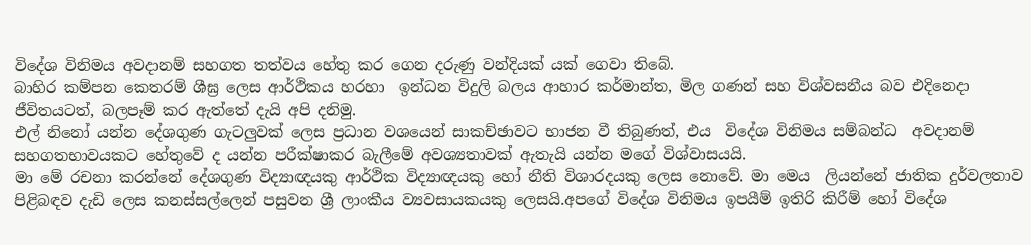විදේශ විනිමය අවදානම් සහගත තත්වය හේතු කර ගෙන දරුණු වන්දියක් යක් ගෙවා තිබේ.
බාහිර කම්පන කෙතරම් ශීඝ්‍ර ලෙස ආර්ථිකය හරහා  ඉන්ධන විදුලි බලය ආහාර කර්මාන්ත, මිල ගණන් සහ විශ්වසනීය බව එදිනෙදා ජීවිතයටත්, බලපෑම් කර ඇත්තේ දැයි අපි දනිමු.
එල් නිනෝ යන්න දේශගුණ ගැටලු‍වක් ලෙස ප්‍රධාන වශයෙන් සාකච්ඡාවට භාජන වී තිබුණත්, එය  විදේශ විනිමය සම්බන්ධ  අවදානම්  සහගතභාවයකට හේතුවේ ද යන්න පරීක්ෂාකර බැලීමේ අවශ්‍යතාවක් ඇතැයි යන්න මගේ විශ්වාසයයි.
මා මේ රචනා කරන්නේ දේශගුණ විද්‍යාඥයකු ආර්ථික විද්‍යාඥයකු හෝ නීති විශාරදයකු ලෙස නොවේ. මා මෙය  ලියන්නේ ජාතික දුර්වලතාව පිළිබඳව දැඩි ලෙස කනස්සල්ලෙන් පසුවන ශ්‍රී ලාංකීය ව්‍යවසායකයකු ලෙසයි.අපගේ විදේශ විනිමය ඉපයීම් ඉතිරි කිරීම් හෝ විදේශ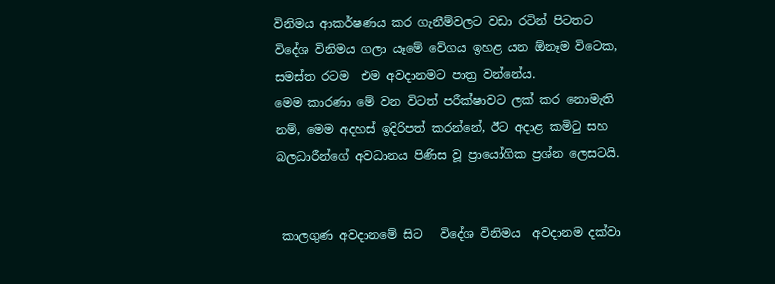විනිමය ආකර්ෂණය කර ගැනීම්වලට වඩා රටින් පිටතට විදේශ විනිමය ගලා යෑමේ වේගය ඉහළ යන ඕනෑම විටෙක, සමස්ත රටම  එම අවදානමට පාත්‍ර වන්නේය.
මෙම කාරණා මේ වන විටත් පරීක්ෂාවට ලක් කර නොමැති නම්, මෙම අදහස් ඉදිරිපත් කරන්නේ, ඊට අදාළ කමිටු සහ බලධාරීන්ගේ අවධානය පිණිස වූ ප්‍රායෝගික ප්‍රශ්න ලෙසටයි.


 කාලගුණ අවදානමේ සිට   විදේශ විනිමය  අවදානම දක්වා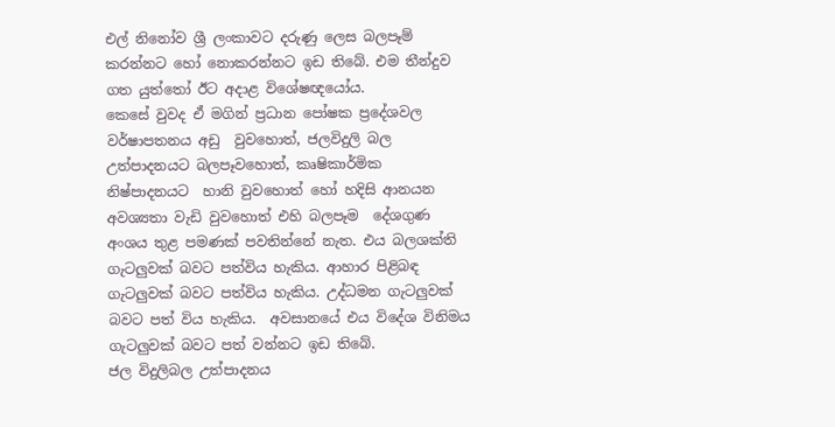එල් නිනෝව ශ්‍රී ලංකාවට දරුණු ලෙස බලපෑම් කරන්නට හෝ නොකරන්නට ඉඩ තිබේ. එම තීන්දුව ගත යුත්තෝ ඊට අදාළ විශේෂඥයෝය.
කෙසේ වුවද ඒ මගින් ප්‍රධාන පෝෂක ප්‍රදේශවල වර්ෂාපතනය අඩු  වුවහොත්, ජලවිදුලි බල උත්පාදනයට බලපෑවහොත්, කෘෂිකාර්මික නිෂ්පාදනයට  හානි වුවහොත් හෝ හදිසි ආනයන අවශ්‍යතා වැඩි වුවහොත් එහි බලපෑම  දේශගුණ අංශය තුළ පමණක් පවතින්නේ නැත. එය බලශක්ති ගැටලු‍වක් බවට පත්විය හැකිය. ආහාර පිළිබඳ ගැටලු‍වක් බවට පත්විය හැකිය. උද්ධමන ගැටලු‍වක් බවට පත් විය හැකිය.  අවසානයේ එය විදේශ විනිමය ගැටලු‍වක් බවට පත් වන්නට ඉඩ තිබේ.
ජල විදුලිබල උත්පාදනය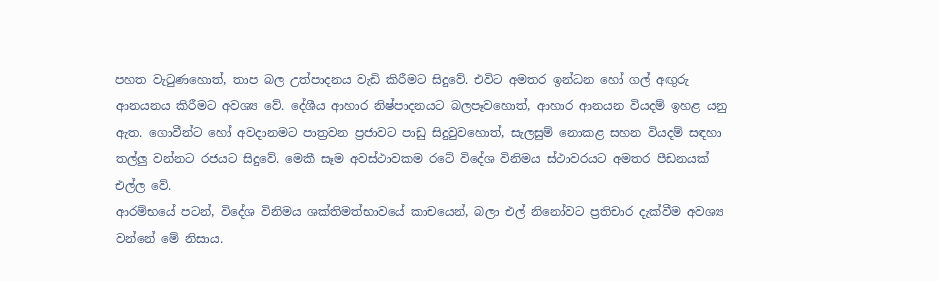පහත වැටුණහොත්, තාප බල උත්පාදනය වැඩි කිරීමට සිදුවේ. එවිට අමතර ඉන්ධන හෝ ගල් අඟු‍රු ආනයනය කිරීමට අවශ්‍ය වේ. දේශීය ආහාර නිෂ්පාදනයට බලපෑවහොත්, ආහාර ආනයන වියදම් ඉහළ යනු ඇත. ගොවීන්ට හෝ අවදානමට පාත්‍රවන ප්‍රජාවට පාඩු සිදුවුවහොත්, සැලසුම් නොකළ සහන වියදම් සඳහා තල්ලු‍ වන්නට රජයට සිදුවේ. මෙකී සෑම අවස්ථාවකම රටේ විදේශ විනිමය ස්ථාවරයට අමතර පීඩනයක් එල්ල වේ.
ආරම්භයේ පටන්, විදේශ විනිමය ශක්තිමත්භාවයේ කාචයෙන්, බලා එල් නිනෝවට ප්‍රතිචාර දැක්වීම අවශ්‍ය වන්නේ මේ නිසාය.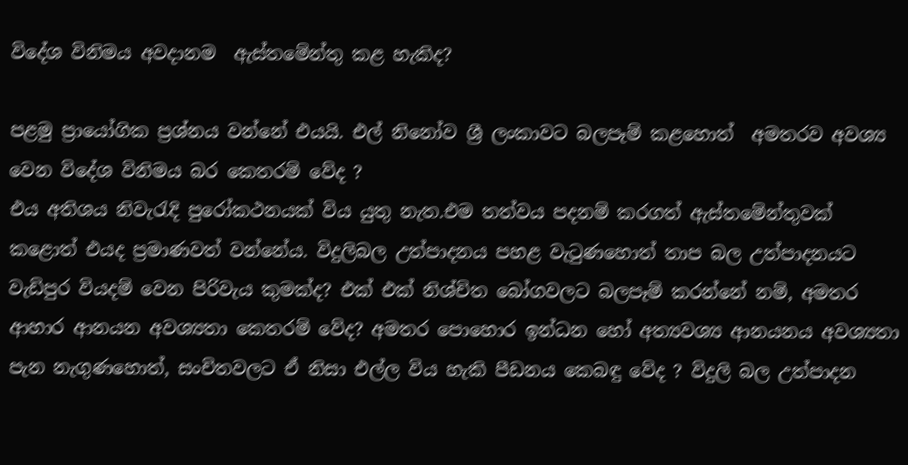විදේශ විනිමය අවදානම  ඇස්තමේන්තු කළ හැකිද?

පළමු ප්‍රායෝගික ප්‍රශ්නය වන්නේ එයයි. එල් නිනෝව ශ්‍රී ලංකාවට බලපෑම් කළහොත්  අමතරව අවශ්‍ය වෙන විදේශ විනිමය බර කෙතරම් වේද ?
එය අතිශය නිවැරැදි පුරෝකථනයක් විය යුතු නැත.එම තත්වය පදනම් කරගත් ඇස්තමේන්තුවක් කළොත් එයද ප්‍රමාණවත් වන්නේය. විදුලිබල උත්පාදනය පහළ වැටුණහොත් තාප බල උත්පාදනයට වැඩිපුර වියදම් වෙන පිරිවැය කුමක්ද? එක් එක් නිශ්චිත බෝගවලට බලපෑම් කරන්නේ නම්, අමතර ආහාර ආනයන අවශ්‍යතා කෙතරම් වේද? අමතර පොහොර ඉන්ධන හෝ අත්‍යවශ්‍ය ආනයනය අවශ්‍යතා පැන නැගුණහොත්, සංචිතවලට ඒ නිසා එල්ල විය හැකි පීඩනය කෙබඳු වේද ? විදුලි බල උත්පාදන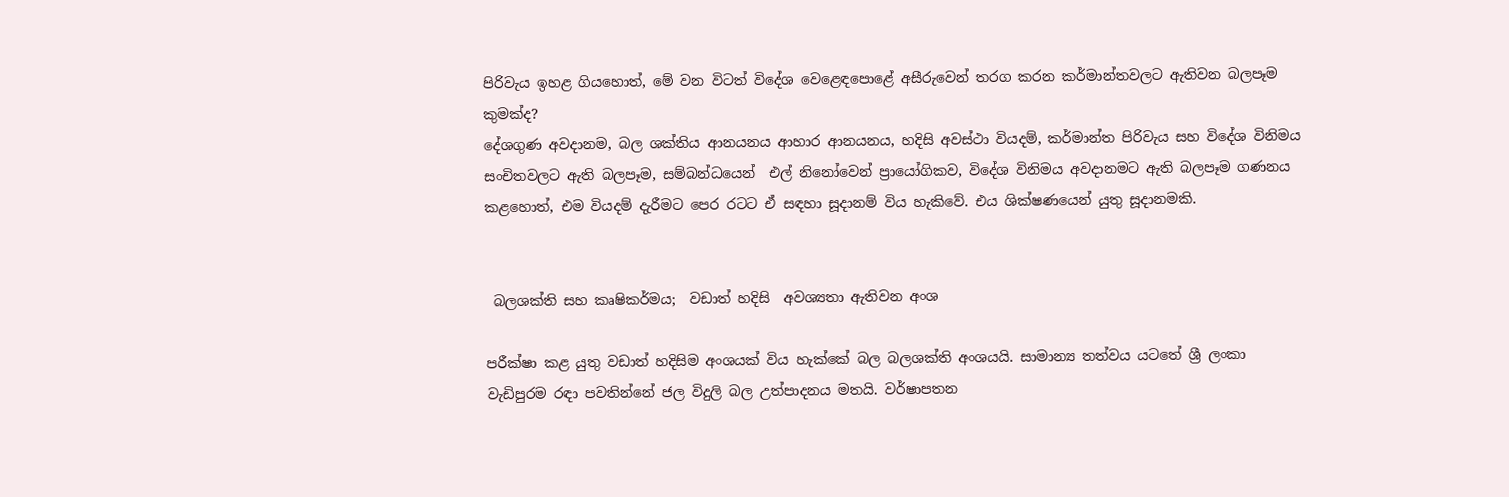පිරිවැය ඉහළ ගියහොත්, මේ වන විටත් විදේශ වෙළෙඳපොළේ අසීරුවෙන් තරග කරන කර්මාන්තවලට ඇතිවන බලපෑම කුමක්ද?
දේශගුණ අවදානම, බල ශක්තිය ආනයනය ආහාර ආනයනය, හදිසි අවස්ථා වියදම්, කර්මාන්ත පිරිවැය සහ විදේශ විනිමය සංචිතවලට ඇති බලපෑම, සම්බන්ධයෙන්  එල් නිනෝවෙන් ප්‍රායෝගිකව, විදේශ විනිමය අවදානමට ඇති බලපෑම ගණනය කළහොත්, එම වියදම් දැරීමට පෙර රටට ඒ සඳහා සූදානම් විය හැකිවේ. එය ශික්ෂණයෙන් යුතු සූදානමකි.


 බලශක්ති සහ කෘෂිකර්මය;  වඩාත් හදිසි  අවශ්‍යතා ඇතිවන අංශ

පරීක්ෂා කළ යුතු වඩාත් හදිසිම අංශයක් විය හැක්කේ බල බලශක්ති අංශයයි. සාමාන්‍ය තත්වය යටතේ ශ්‍රී ලංකා වැඩිපුරම රඳා පවතින්නේ ජල විදුලි බල උත්පාදනය මතයි. වර්ෂාපතන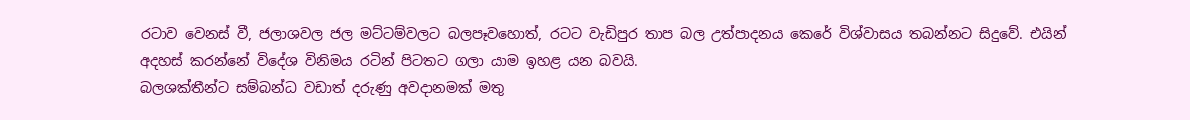රටාව වෙනස් වී, ජලාශවල ජල මට්ටම්වලට බලපෑවහොත්, රටට වැඩිපුර තාප බල උත්පාදනය කෙරේ විශ්වාසය තබන්නට සිදුවේ. එයින් අදහස් කරන්නේ විදේශ විනිමය රටින් පිටතට ගලා යාම ඉහළ යන බවයි.
බලශක්තීන්ට සම්බන්ධ වඩාත් දරුණු අවදානමක් මතු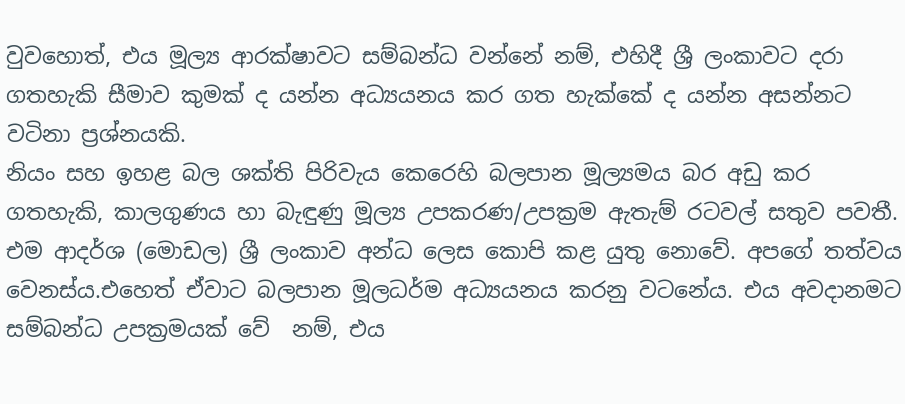වුවහොත්, එය මූල්‍ය ආරක්ෂාවට සම්බන්ධ වන්නේ නම්, එහිදී ශ්‍රී ලංකාවට දරා ගතහැකි සීමාව කුමක් ද යන්න අධ්‍යයනය කර ගත හැක්කේ ද යන්න අසන්නට වටිනා ප්‍රශ්නයකි.
නියං සහ ඉහළ බල ශක්ති පිරිවැය කෙරෙහි බලපාන මූල්‍යමය බර අඩු කර ගතහැකි, කාලගුණය හා බැඳුණු මූල්‍ය උපකරණ/උපක්‍රම ඇතැම් රටවල් සතුව පවතී. එම ආදර්ශ (මොඩල) ශ්‍රී ලංකාව අන්ධ ලෙස කොපි කළ යුතු නොවේ. අපගේ තත්වය වෙනස්ය.එහෙත් ඒවාට බලපාන මූලධර්ම අධ්‍යයනය කරනු වටනේය. එය අවදානමට සම්බන්ධ උපක්‍රමයක් වේ  නම්, එය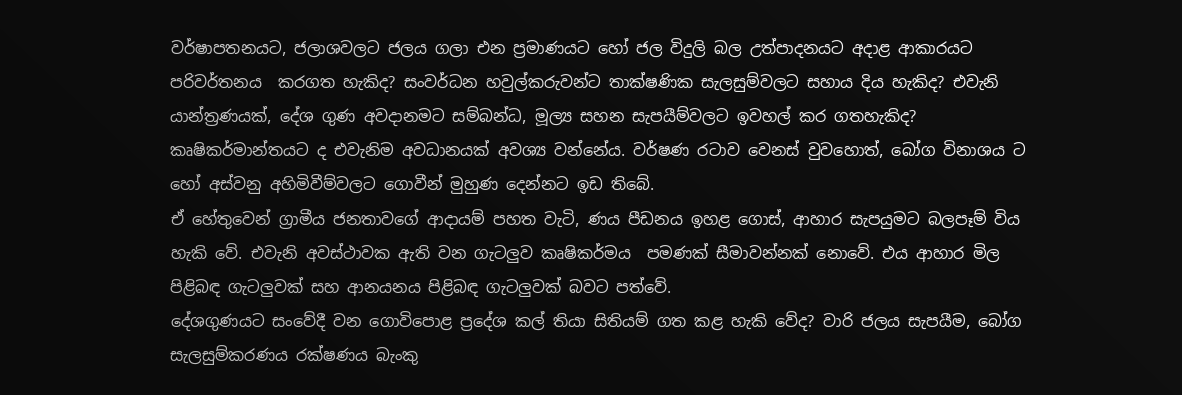වර්ෂාපතනයට, ජලාශවලට ජලය ගලා එන ප්‍රමාණයට හෝ ජල විදුලි බල උත්පාදනයට අදාළ ආකාරයට පරිවර්තනය  කරගත හැකිද? සංවර්ධන හවුල්කරුවන්ට තාක්ෂණික සැලසුම්වලට සහාය දිය හැකිද? එවැනි යාන්ත්‍රණයක්, දේශ ගුණ අවදානමට සම්බන්ධ, මූල්‍ය සහන සැපයීම්වලට ඉවහල් කර ගතහැකිද?
කෘෂිකර්මාන්තයට ද එවැනිම අවධානයක් අවශ්‍ය වන්නේය. වර්ෂණ රටාව වෙනස් වුවහොත්, බෝග විනාශය ට  හෝ අස්වනු අහිමිවීම්වලට ගොවීන් මුහුණ දෙන්නට ඉඩ තිබේ.
ඒ හේතුවෙන් ග්‍රාමීය ජනතාවගේ ආදායම් පහත වැටි, ණය පීඩනය ඉහළ ගොස්, ආහාර සැපයුමට බලපෑම් විය  හැකි වේ. එවැනි අවස්ථාවක ඇති වන ගැටලු‍ව කෘෂිකර්මය  පමණක් සීමාවන්නක් නොවේ. එය ආහාර මිල පිළිබඳ ගැටලු‍වක් සහ ආනයනය පිළිබඳ ගැටලු‍වක් බවට පත්වේ.
දේශගුණයට සංවේදී වන ගොවිපොළ ප්‍රදේශ කල් තියා සිතියම් ගත කළ හැකි වේද? වාරි ජලය සැපයීම, බෝග සැලසුම්කරණය රක්ෂණය බැංකු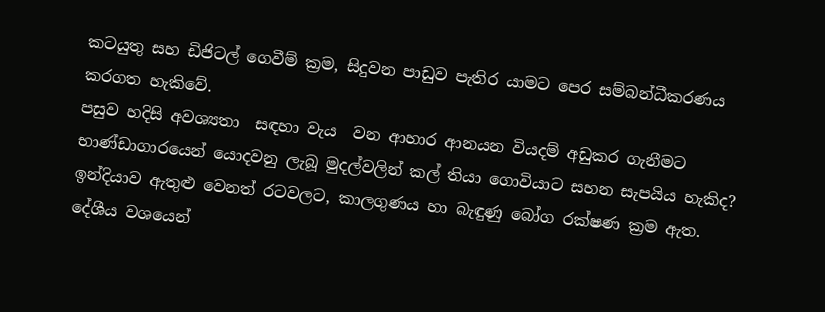කටයුතු සහ ඩිජිටල් ගෙවීම් ක්‍රම, සිදුවන පාඩුව පැතිර යාමට පෙර සම්බන්ධීකරණය කරගත හැකිවේ.
පසුව හදිසි අවශ්‍යතා  සඳහා වැය  වන ආහාර ආනයන වියදම් අඩුකර ගැනීමට භාණ්ඩාගාරයෙන් යොදවනු ලැබූ මුදල්වලින් කල් තියා ගොවියාට සහන සැපයිය හැකිද?
ඉන්දියාව ඇතුළු වෙනත් රටවලට, කාලගුණය හා බැඳුණු බෝග රක්ෂණ ක්‍රම ඇත. දේශීය වශයෙන්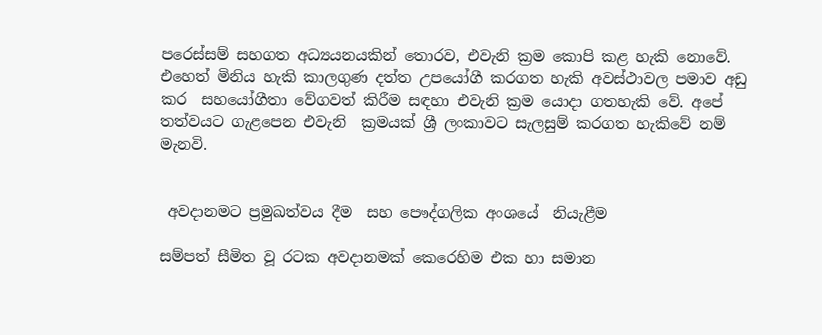පරෙස්සම් සහගත අධ්‍යයනයකින් තොරව, එවැනි ක්‍රම කොපි කළ හැකි නොවේ. එහෙත් මිනිය හැකි කාලගුණ දත්ත උපයෝගී කරගත හැකි අවස්ථාවල පමාව අඩු කර  සහයෝගීතා වේගවත් කිරීම සඳහා එවැනි ක්‍රම යොදා ගතහැකි වේ. අපේ තත්වයට ගැළපෙන එවැනි  ක්‍රමයක් ශ්‍රී ලංකාවට සැලසුම් කරගත හැකිවේ නම් මැනවි.


 අවදානමට ප්‍රමුඛත්වය දීම  සහ පෞද්ගලික අංශයේ  නියැළීම

සම්පත් සීමිත වූ රටක අවදානමක් කෙරෙහිම එක හා සමාන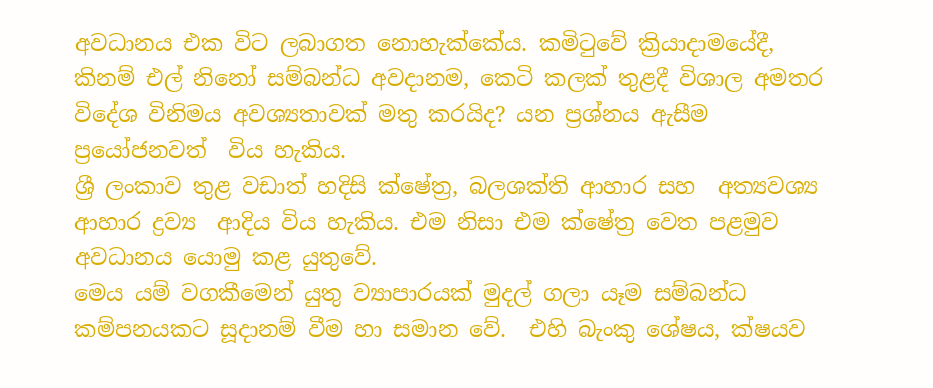අවධානය එක විට ලබාගත නොහැක්කේය. කමිටුවේ ක්‍රියාදාමයේදී, කිනම් එල් නිනෝ සම්බන්ධ අවදානම, කෙටි කලක් තුළදී විශාල අමතර විදේශ විනිමය අවශ්‍යතාවක් මතු කරයිද? යන ප්‍රශ්නය ඇසීම  ප්‍රයෝජනවත්  විය හැකිය.
ශ්‍රී ලංකාව තුළ වඩාත් හදිසි ක්ෂේත්‍ර, බලශක්ති ආහාර සහ  අත්‍යවශ්‍ය ආහාර ද්‍රව්‍ය  ආදිය විය හැකිය. එම නිසා එම ක්ෂේත්‍ර වෙත පළමුව අවධානය යොමු කළ යුතුවේ.
මෙය යම් වගකීමෙන් යුතු ව්‍යාපාරයක් මුදල් ගලා යෑම සම්බන්ධ කම්පනයකට සූදානම් වීම හා සමාන වේ.  එහි බැංකු ශේෂය, ක්ෂයව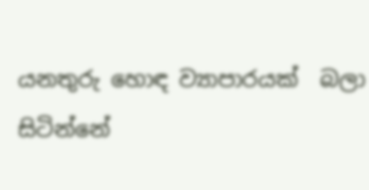යනතුරු හොඳ ව්‍යාපාරයක්  බලා සිටින්නේ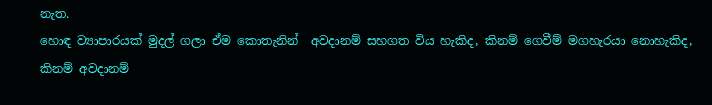නැත.
හොඳ ව්‍යාපාරයක් මුදල් ගලා ඒම කොතැනින්  අවදානම් සහගත විය හැකිද, කිනම් ගෙවීම් මගහැරයා නොහැකිද, කිනම් අවදානම්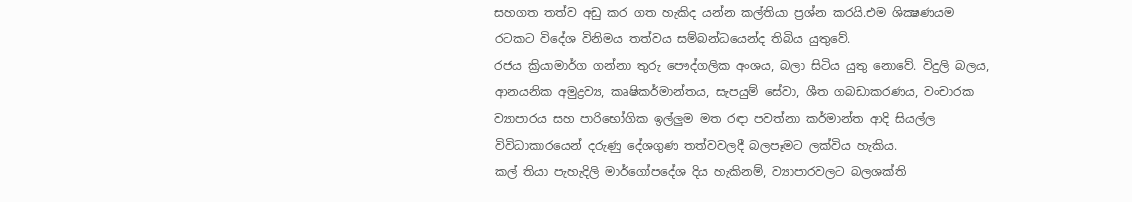සහගත තත්ව අඩු කර ගත හැකිද යන්න කල්තියා ප්‍රශ්න කරයි.එම ශික්‍ෂණයම රටකට විදේශ විනිමය තත්වය සම්බන්ධයෙන්ද තිබිය යුතුවේ.
රජය ක්‍රියාමාර්ග ගන්නා තුරු පෞද්ගලික අංශය, බලා සිටිය යුතු නොවේ. විදුලි බලය, ආනයනික අමුද්‍රව්‍ය, කෘෂිකර්මාන්තය, සැපයුම් සේවා, ශීත ගබඩාකරණය, වංචාරක ව්‍යාපාරය සහ පාරිභෝගික ඉල්ලු‍ම මත රඳා පවත්නා කර්මාන්ත ආදි සියල්ල විවිධාකාරයෙන් දරුණු දේශගුණ තත්වවලදී බලපෑමට ලක්විය හැකිය.
කල් තියා පැහැදිලි මාර්ගෝපදේශ දිය හැකිනම්, ව්‍යාපාරවලට බලශක්ති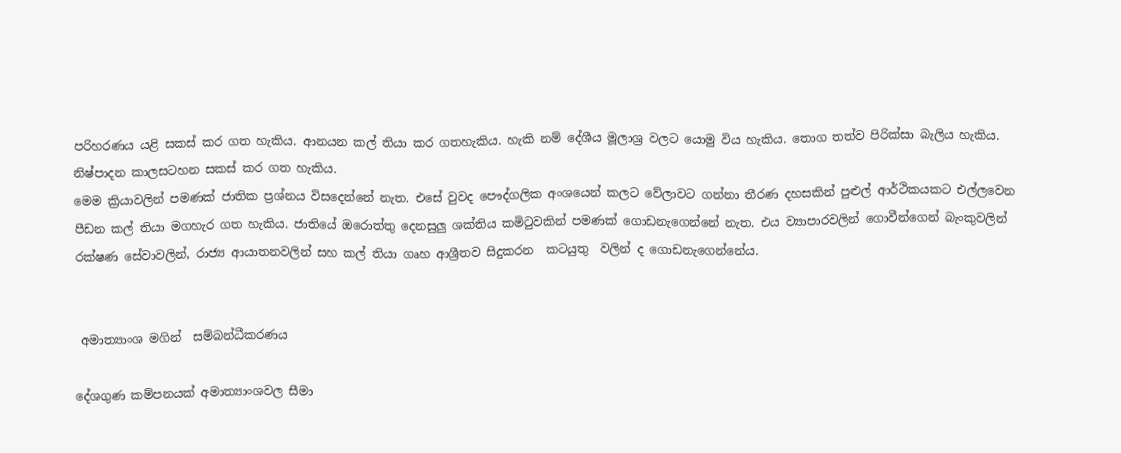පරිහරණය යළි සකස් කර ගත හැකිය. ආනයන කල් තියා කර ගතහැකිය. හැකි නම් දේශීය මූලාශ්‍ර වලට යොමු විය හැකිය. තොග තත්ව පිරික්සා බැලිය හැකිය. නිෂ්පාදන කාලසටහන සකස් කර ගත හැකිය.
මෙම ක්‍රියාවලින් පමණක් ජාතික ප්‍රශ්නය විසදෙන්නේ නැත. එසේ වුවද පෞද්ගලික අංශයෙන් කලට වේලාවට ගන්නා තීරණ දහසකින් පුළුල් ආර්ථිකයකට එල්ලවෙන පීඩන කල් තියා මගහැර ගත හැකිය. ජාතියේ ඔරොත්තු දෙනසුලු ශක්තිය කමිටුවකින් පමණක් ගොඩනැගෙන්නේ නැත. එය ව්‍යාපාරවලින් ගොවීන්ගෙන් බැංකුවලින් රක්ෂණ සේවාවලින්, රාජ්‍ය ආයාතනවලින් සහ කල් තියා ගෘහ ආශ්‍රීතව සිදුකරන  කටයුතු  වලින් ද ගොඩනැගෙන්නේය.


 අමාත්‍යාංශ මගින්  සම්බන්ධීකරණය

දේශගුණ කම්පනයක් අමාත්‍යාංශවල සීමා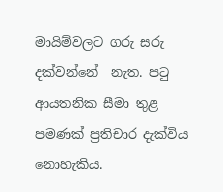මායිම්වලට ගරු සරු දක්වන්නේ  නැත. පටු ආයතනික සීමා තුළ පමණක් ප්‍රතිචාර දැක්විය නොහැකිය.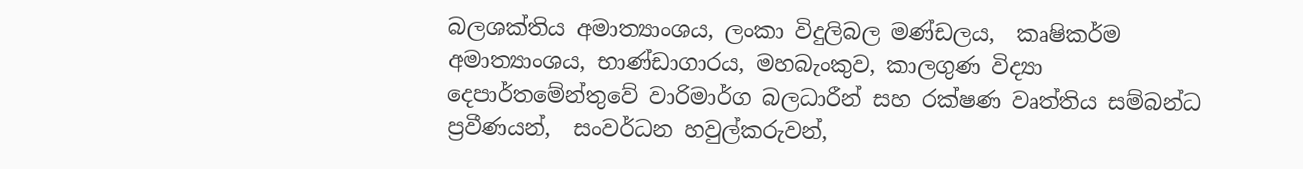බලශක්තිය අමාත්‍යාංශය, ලංකා විදුලිබල මණ්ඩලය,  කෘෂිකර්ම අමාත්‍යාංශය, භාණ්ඩාගාරය, මහබැංකුව, කාලගුණ විද්‍යා දෙපාර්තමේන්තුවේ වාරිමාර්ග බලධාරීන් සහ රක්ෂණ වෘත්තිය සම්බන්ධ ප්‍රවීණයන්,  සංවර්ධන හවුල්කරුවන්,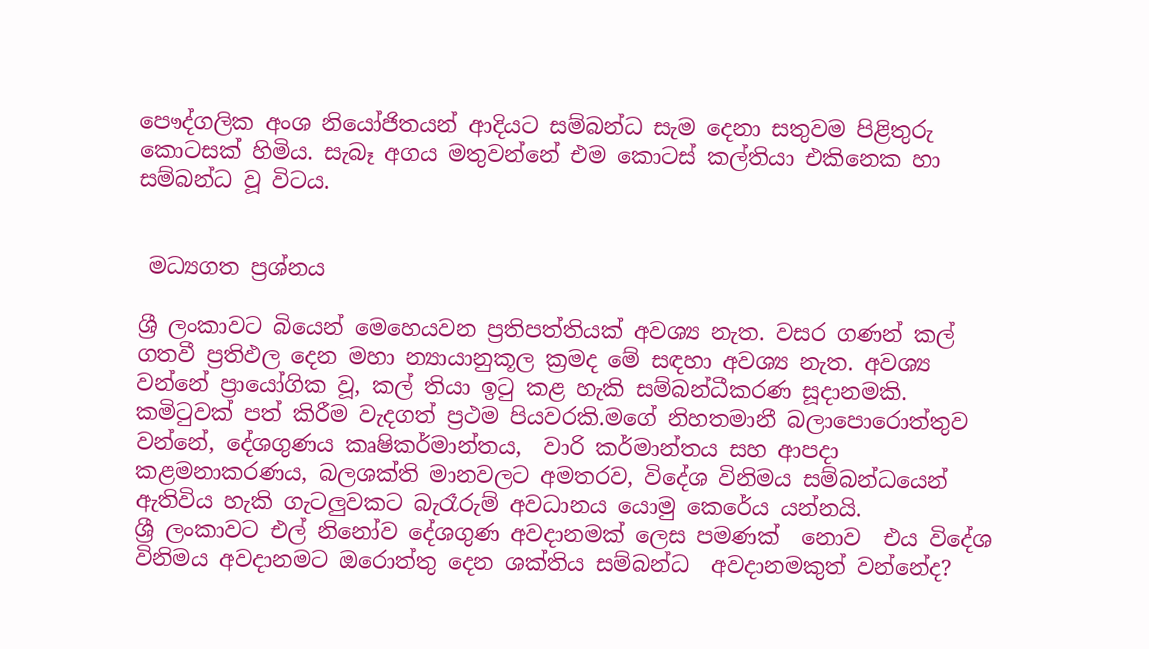පෞද්ගලික අංශ නියෝජිතයන් ආදියට සම්බන්ධ සැම දෙනා සතුවම පිළිතුරු කොටසක් හිමිය. සැබෑ අගය මතුවන්නේ එම කොටස් කල්තියා එකිනෙක හා සම්බන්ධ වූ විටය.


 මධ්‍යගත ප්‍රශ්නය

ශ්‍රී ලංකාවට බියෙන් මෙහෙයවන ‍ප්‍රතිපත්තියක් අවශ්‍ය නැත. වසර ගණන් කල් ගතවී ප්‍රතිඵල දෙන මහා න්‍යායානුකූල ක්‍රමද මේ සඳහා අවශ්‍ය නැත. අවශ්‍ය වන්නේ ප්‍රායෝගික වූ, කල් තියා ඉටු කළ හැකි සම්බන්ධීකරණ සූදානමකි.
කමිටුවක් පත් කිරීම වැදගත් ප්‍රථම පියවරකි.මගේ නිහතමානී බලාපොරොත්තුව වන්නේ, දේශගුණය කෘෂිකර්මාන්තය,  වාරි කර්මාන්තය සහ ආපදා කළමනාකරණය, බලශක්ති මානවලට අමතරව, විදේශ විනිමය සම්බන්ධයෙන් ඇතිවිය හැකි ගැටලු‍වකට බැරෑරුම් අවධානය යොමු කෙරේය යන්නයි.
ශ්‍රී ලංකාවට එල් නිනෝව දේශගුණ අවදානමක් ලෙස පමණක්  නොව  එය විදේශ විනිමය අවදානමට ඔරොත්තු දෙන ශක්තිය සම්බන්ධ  අවදානමකුත් වන්නේද?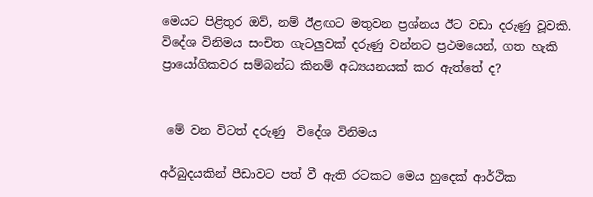මෙයට පිළිතුර ඔව්, නම් ඊළඟට මතුවන ප්‍රශ්නය ඊට වඩා දරුණු වූවකි. විදේශ විනිමය සංචිත ගැටලු‍වක් දරුණු වන්නට ප්‍රථමයෙන්, ගත හැකි ප්‍රායෝගිකවර සම්බන්ධ කිනම් අධ්‍යයනයක් කර ඇත්තේ ද?


 මේ වන විටත් දරුණු  විදේශ විනිමය

අර්බුදයකින් පීඩාවට පත් වී ඇති රටකට මෙය හුදෙක් ආර්ථික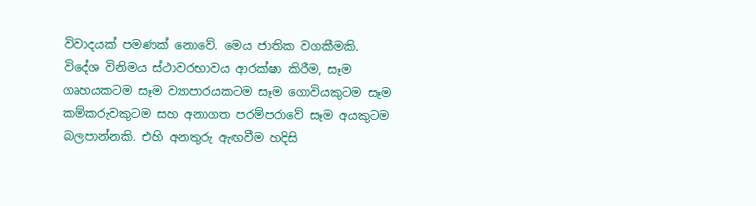විවාදයක් පමණක් නොවේ. මෙය ජාතික වගකීමකි. විදේශ විනිමය ස්ථාවරභාවය ආරක්ෂා කිරීම, සෑම ගෘහයකටම සෑම ව්‍යාපාරයකටම සෑම ගොවියකුටම සෑම කම්කරුවකුටම සහ අනාගත පරම්පරාවේ සෑම අයකුටම බලපාන්නකි. එහි අනතුරු ඇඟවීම හදිසි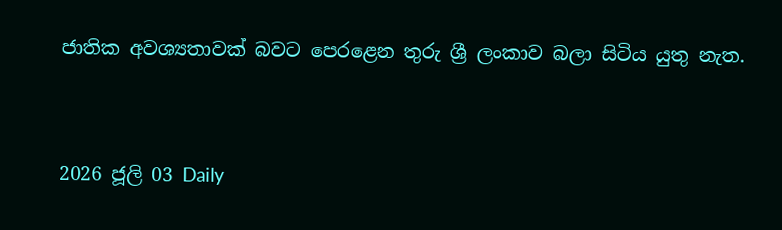ජාතික අවශ්‍යතාවක් බවට පෙරළෙන තුරු ශ්‍රී ලංකාව බලා සිටිය යුතු නැත.


2026 ජූලි 03 Daily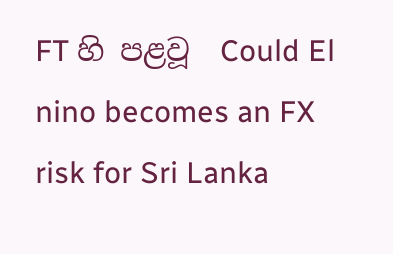FT හි පළවූ  Could El nino becomes an FX risk for Sri Lanka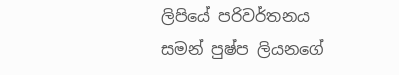ලිපියේ පරිවර්තනය
සමන් පුෂ්ප ලියනගේ